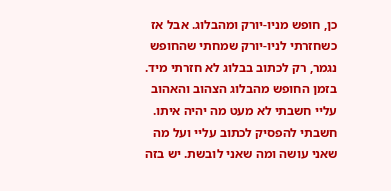כן, חופש מניו-יורק ומהבלוג. אבל אז כשחזרתי לניו-יורק שמחתי שהחופש נגמר, רק לכתוב בבלוג לא חזרתי מיד. בזמן החופש מהבלוג הצהוב והאהוב עליי חשבתי לא מעט מה יהיה איתו. חשבתי להפסיק לכתוב עליי ועל מה שאני עושה ומה שאני לובשת. יש בזה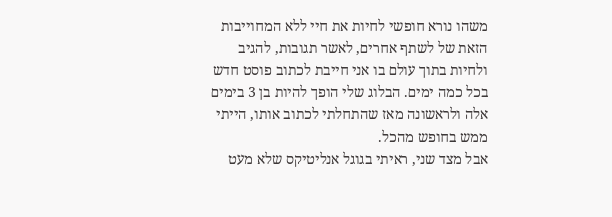משהו נורא חופשי לחיות את חיי ללא המחוייבות הזאת של לשתף אחרים, לאשר תגובות, להגיב ולחיות בתוך עולם בו אני חייבת לכתוב פוסט חדש בכל כמה ימים. הבלוג שלי הופך להיות בן 3 בימים אלה ולראשונה מאז שהתחלתי לכתוב אותו, הייתי ממש בחופש מהכל.
אבל מצד שני, ראיתי בגוגל אנליטיקס שלא מעט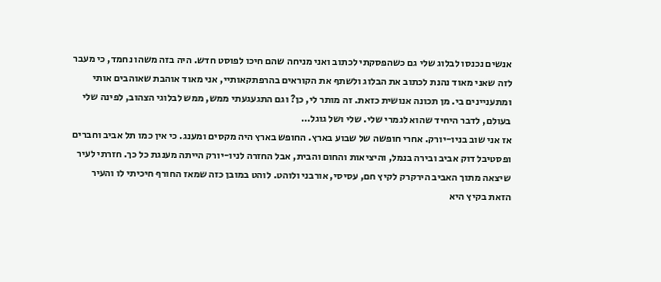אנשים נכנסו לבלוג שלי גם כשהפסקתי לכתוב ואני מניחה שהם חיכו לפוסט חדש. היה בזה משהו נחמד, כי מעבר לזה שאני מאוד נהנת לכתוב את הבלוג ולשתף את הקוראים בהרפתקאותיי, אני מאוד אוהבת שאוהבים אותי ומתעניינים בי. מן תכונה אנושית כזאת. זה מותר לי, כן? וגם התגעגעתי ממש, ממש לבלוגי הצהוב, לפינה שלי בעולם, לדבר היחיד שהוא לגמרי שלי. שלי ושל גוגל…
אז אני שוב בניו-יורק. אחרי חופשה של שבוע בארץ. החופש בארץ היה מקסים ומענג. כי אין כמו תל אביב וחברים ופסטיבל דוק אביב ובירה בנמל, והיציאות והחום והבית, אבל החזרה לניו-יורק הייתה מענגת כל כך. חזרתי לעיר שיצאה מתוך האביב הירקרק לקיץ חם, עסיסי, אורבני ולוהט. לוהט במובן כזה שמאז החורף חיכיתי לו והעיר הזאת בקיץ היא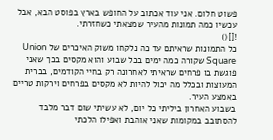פשוט חלום. אני עוד אכתוב על החופש בארץ בפוסט הבא, אבל עכשיו כמה תמונות מהעיר שמצאתי כשחזרתי.
![]()
כל התמונות שראיתם עד כה נלקחו משוק האיכרים של Union Square שקורה כמה ימים בכל שבוע והוא מקסים בכך שאני פוגשת בו פרחים שראיתי לאחרונה רק בחיי הקודמים, בברית המעוצות ובכלל מה יכול להיות לא מקסים בפרחים וירקות טריים באמצע העיר.
בשבוע האחרון ביליתי כל יום, לא עשיתי שום דבר מלבד להסתובב במקומות שאני אוהבת ואפילו הלכתי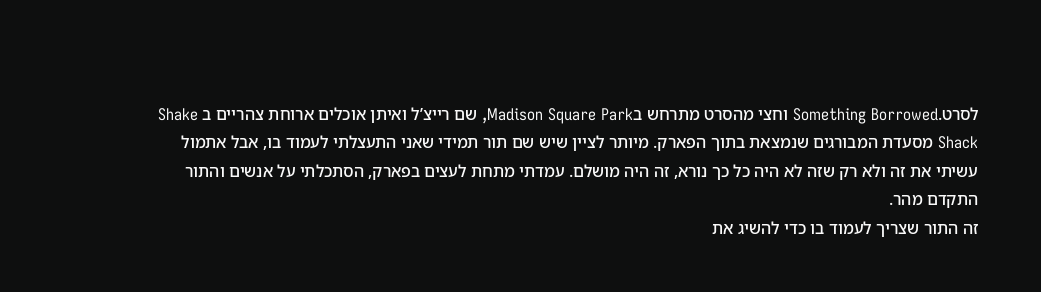לסרט.Something Borrowed וחצי מהסרט מתרחש בMadison Square Park, שם רייצ’ל ואיתן אוכלים ארוחת צהריים ב Shake Shack מסעדת המבורגים שנמצאת בתוך הפארק. מיותר לציין שיש שם תור תמידי שאני התעצלתי לעמוד בו, אבל אתמול עשיתי את זה ולא רק שזה לא היה כל כך נורא, זה היה מושלם. עמדתי מתחת לעצים בפארק, הסתכלתי על אנשים והתור התקדם מהר.
זה התור שצריך לעמוד בו כדי להשיג את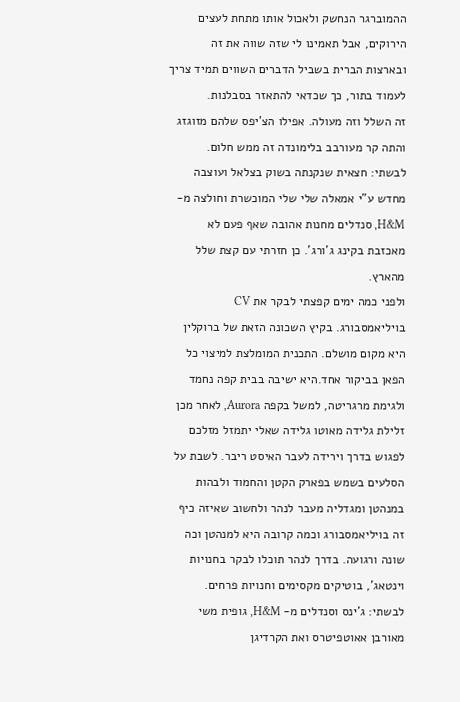ההמוברגר הנחשק ולאכול אותו מתחת לעצים הירוקים, אבל תאמינו לי שזה שווה את זה ובארצות הברית בשביל הדברים השווים תמיד צריך לעמוד בתור, כך שכדאי להתאזר בסבלנות.
זה השלל וזה מעולה. אפילו הצ’יפס שלהם מזוגזג והתה קר מעורבב בלימונדה זה ממש חלום.
לבשתי: חצאית שנקנתה בשוק בצלאל ועוצבה מחדש ע”י אמאלה שלי שלי המוכשרת וחולצה מ- H&M, סנדלים מחנות אהובה שאף פעם לא מאכזבת בקינג ג’ורג’. כן חזרתי עם קצת שלל מהארץ.
ולפני כמה ימים קפצתי לבקר את CV בויליאמסבורג. בקיץ השכונה הזאת של ברוקלין היא מקום מושלם. התכנית המומלצת למיצוי כל הפאן בביקור אחד.היא ישיבה בבית קפה נחמד ולגימת מרגריטה, למשל בקפה Aurora, לאחר מכן זלילת גלידה מאוטו גלידה שאלי יתמזל מזלכם לפגוש בדרך וירידה לעבר האיסט ריבר. לשבת על הסלעים בשמש בפארק הקטן והחמוד ולבהות במנהטן ומגדליה מעבר לנהר ולחשוב שאיזה כיף זה בויליאמסבורג וכמה קרובה היא למנהטן וכה שונה ורגועה. בדרך לנהר תוכלו לבקר בחנויות וינטאג’, בוטיקים מקסימים וחנויות פרחים.
לבשתי: ג’ינס וסנדלים מ- H&M, גופית משי מאורבן אאוטפיטרס ואת הקרדיגן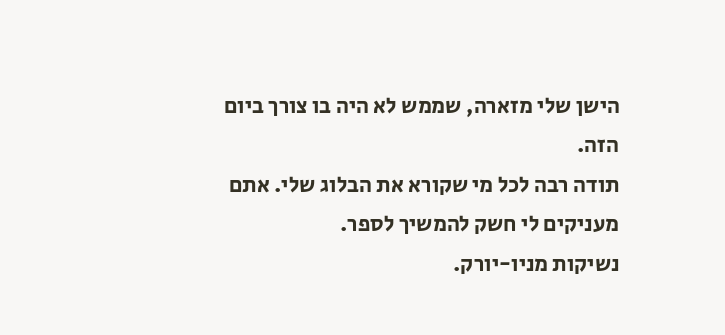הישן שלי מזארה, שממש לא היה בו צורך ביום הזה.
תודה רבה לכל מי שקורא את הבלוג שלי. אתם מעניקים לי חשק להמשיך לספר.
נשיקות מניו-יורק.